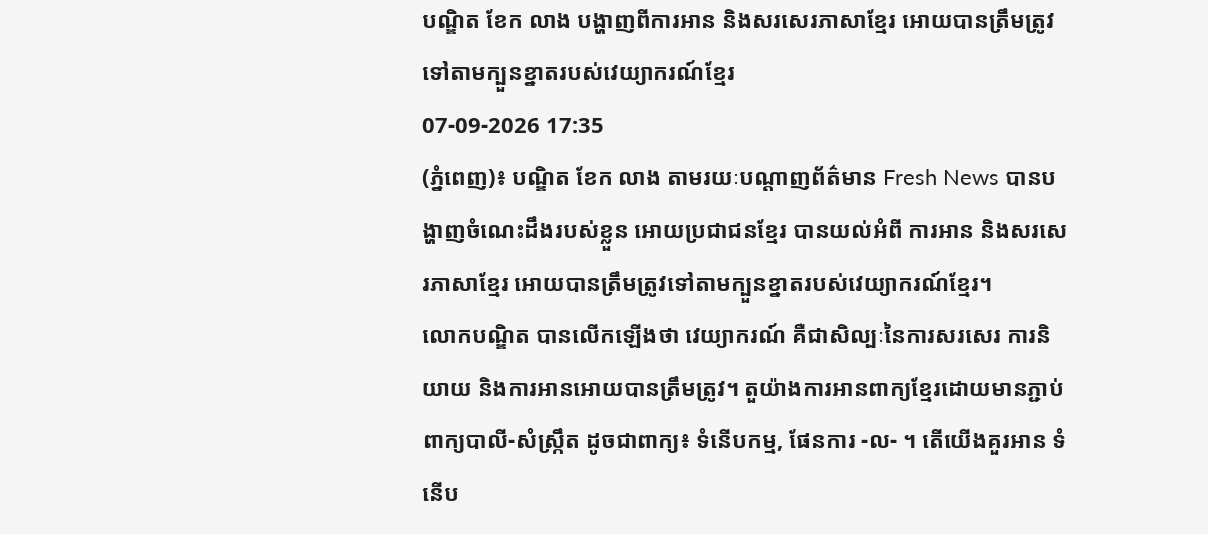បណ្ឌិត ខែក លាង បង្ហាញពីការអាន និងសរសេរភាសាខ្មែរ អោយបានត្រឹមត្រូវទៅតាមក្បួនខ្នាតរបស់វេយ្យាករណ៍ខ្មែរ
07-09-2026 17:35
(ភ្នំពេញ)៖ បណ្ឌិត ខែក លាង តាមរយៈបណ្ដាញព័ត៌មាន Fresh News បានបង្ហាញចំណេះដឹងរបស់ខ្លួន អោយប្រជាជនខ្មែរ បានយល់អំពី ការអាន និងសរសេរភាសាខ្មែរ អោយបានត្រឹមត្រូវទៅតាមក្បួនខ្នាតរបស់វេយ្យាករណ៍ខ្មែរ។
លោកបណ្ឌិត បានលើកឡើងថា វេយ្យាករណ៍ គឺជាសិល្បៈនៃការសរសេរ ការនិយាយ និងការអានអោយបានត្រឹមត្រូវ។ តួយ៉ាងការអានពាក្យខ្មែរដោយមានភ្ជាប់ពាក្យបាលី-សំស្ក្រឹត ដូចជាពាក្យ៖ ទំនើបកម្ម, ផែនការ -ល- ។ តើយើងគួរអាន ទំនើប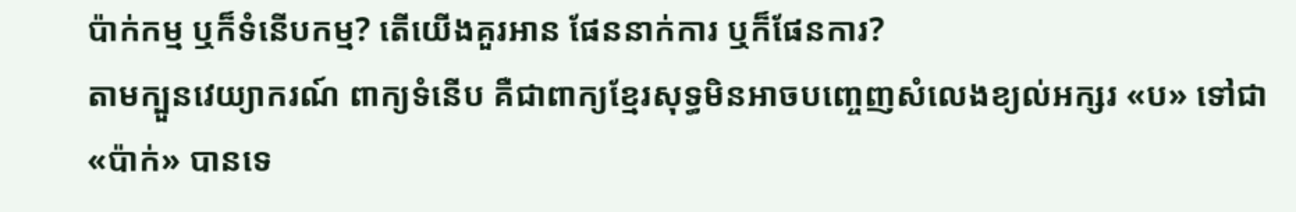ប៉ាក់កម្ម ឬក៏ទំនើបកម្ម? តើយើងគួរអាន ផែននាក់ការ ឬក៏ផែនការ?
តាមក្បួនវេយ្យាករណ៍ ពាក្យទំនើប គឺជាពាក្យខ្មែរសុទ្ធមិនអាចបញ្ចេញសំលេងខ្យល់អក្សរ «ប» ទៅជា «ប៉ាក់» បានទេ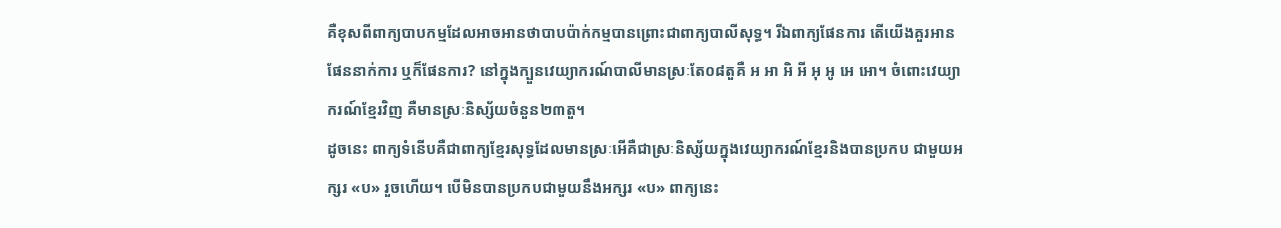គឺខុសពីពាក្យបាបកម្មដែលអាចអានថាបាបប៉ាក់កម្មបានព្រោះជាពាក្យបាលីសុទ្ធ។ រីឯពាក្យផែនការ តើយើងគួរអាន ផែននាក់ការ ឬក៏ផែនការ? នៅក្នុងក្បួនវេយ្យាករណ៍បាលីមានស្រៈតែ០៨តួគឺ អ អា អិ អី អុ អូ អេ អោ។ ចំពោះវេយ្យាករណ៍ខ្មែរវិញ គឺមានស្រៈនិស្ស័យចំនួន២៣តួ។
ដូចនេះ ពាក្យទំនើបគឺជាពាក្យខ្មែរសុទ្ធដែលមានស្រៈអើគឺជាស្រៈនិស្ស័យក្នុងវេយ្យាករណ៍ខ្មែរនិងបានប្រកប ជាមួយអក្សរ «ប» រួចហើយ។ បើមិនបានប្រកបជាមួយនឹងអក្សរ «ប» ពាក្យនេះ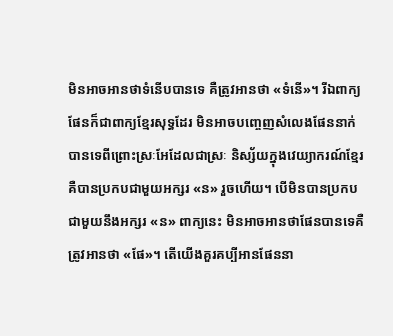មិនអាចអានថាទំនើបបានទេ គឺត្រូវអានថា «ទំនើ»។ រីឯពាក្យផែនក៏ជាពាក្យខ្មែរសុទ្ធដែរ មិនអាចបញ្ចេញសំលេងផែននាក់បានទេពីព្រោះស្រៈអែដែលជាស្រៈ និស្ស័យក្នុងវេយ្យាករណ៍ខ្មែរគឺបានប្រកបជាមួយអក្សរ «ន» រួចហើយ។ បើមិនបានប្រកបជាមួយនឹងអក្សរ «ន» ពាក្យនេះ មិនអាចអានថាផែនបានទេគឺត្រូវអានថា «ផែ»។ តើយើងគួរគប្បីអានផែននា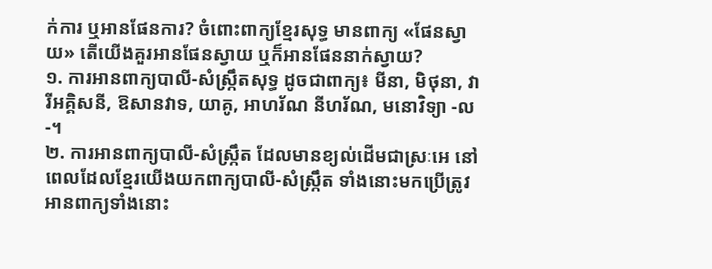ក់ការ ឬអានផែនការ? ចំពោះពាក្យខ្មែរសុទ្ធ មានពាក្យ «ផែនស្វាយ» តើយើងគួរអានផែនស្វាយ ឬក៏អានផែននាក់ស្វាយ?
១. ការអានពាក្យបាលី-សំស្ក្រឹតសុទ្ធ ដូចជាពាក្យ៖ មីនា, មិថុនា, វារីអគ្គិសនី, ឱសានវាទ, យាគូ, អាហរ័ណ នីហរ័ណ, មនោវិទ្យា -ល-។
២. ការអានពាក្យបាលី-សំស្ក្រឹត ដែលមានខ្យល់ដើមជាស្រៈអេ នៅពេលដែលខ្មែរយើងយកពាក្យបាលី-សំស្ក្រឹត ទាំងនោះមកប្រើត្រូវអានពាក្យទាំងនោះ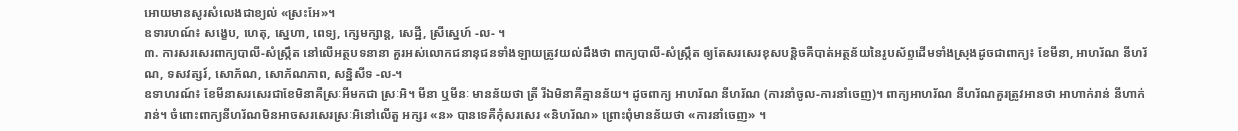អោយមានសូរសំលេងជាខ្យល់ «ស្រះអែ»។
ឧទារហណ៍៖ សង្ខេប, ហេតុ, ស្នេហា, ពេទ្យ, ក្សេមក្សាន្ត, សេដ្ឋី, ស្រីស្នេហ៍ -ល- ។
៣. ការសរសេរពាក្យបាលី-សំស្ក្រឹត នៅលើអត្ថបទនានា គួរអស់លោកជនានុជនទាំងឡាយត្រូវយល់ដឹងថា ពាក្យបាលី-សំស្រ្កឹត ឲ្យតែសរសេរខុសបន្តិចគឺបាត់អត្ថន័យនៃរូបស័ព្ទដើមទាំងស្រុងដូចជាពាក្យ៖ ខែមីនា, អាហរ័ណ នីហរ័ណ, ទសវត្សរ៍, សោភ័ណ, សោភ័ណភាព, សន្និសីទ -ល-។
ឧទាហរណ៍៖ ខែមីនាសរសេរជាខែមិនាគឺស្រៈអីមកជា ស្រៈអិ។ មីនា ឬមីនៈ មានន័យថា ត្រី រីឯមិនាគឺគ្មានន័យ។ ដូចពាក្យ អាហរ័ណ នីហរ័ណ (ការនាំចូល-ការនាំចេញ)។ ពាក្យអាហរ័ណ នីហរ័ណគួរត្រូវអានថា អាហាក់រាន់ នីហាក់រាន់។ ចំពោះពាក្យនីហរ័ណមិនអាចសរសេរស្រៈអិនៅលើតួ អក្សរ «ន» បានទេគឺកុំសរសេរ «និហរ័ណ» ព្រោះពុំមានន័យថា «ការនាំចេញ» ។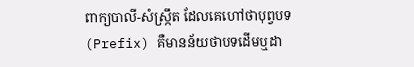ពាក្យបាលី-សំស្ក្រឹត ដែលគេហៅថាបុព្វបទ (Prefix) គឺមានន័យថាបទដើមឬដា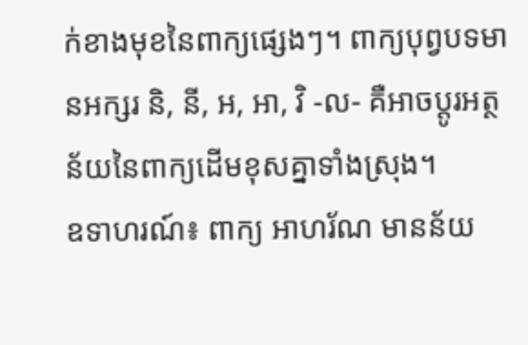ក់ខាងមុខនៃពាក្យផ្សេងៗ។ ពាក្យបុព្វបទមានអក្សរ និ, នី, អ, អា, វិ -ល- គឺអាចប្តូរអត្ថន័យនៃពាក្យដើមខុសគ្នាទាំងស្រុង។
ឧទាហរណ៍៖ ពាក្យ អាហរ័ណ មានន័យ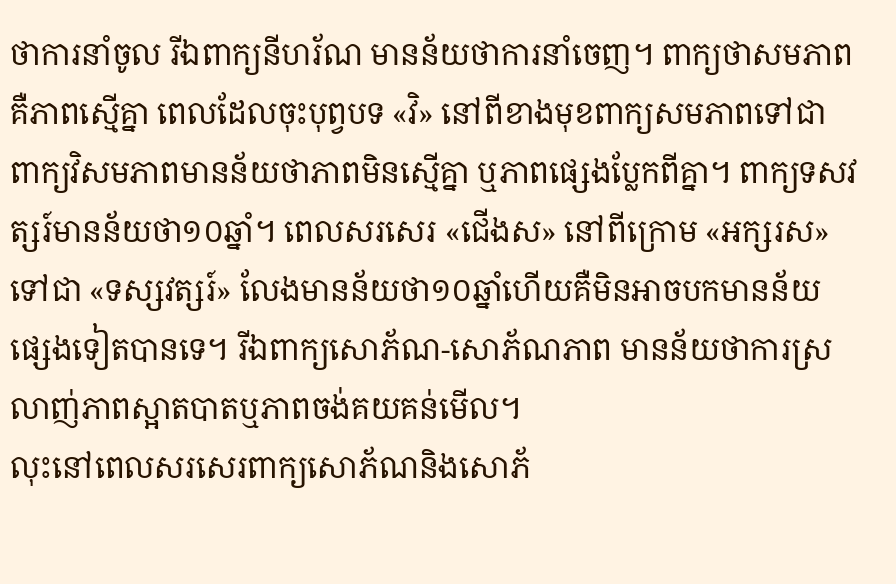ថាការនាំចូល រីឯពាក្យនីហរ័ណ មានន័យថាការនាំចេញ។ ពាក្យថាសមភាពគឺភាពស្មើគ្នា ពេលដែលចុះបុព្វបទ «វិ» នៅពីខាងមុខពាក្យសមភាពទៅជា ពាក្យវិសមភាពមានន័យថាភាពមិនស្មើគ្នា ឬភាពផ្សេងប្លែកពីគ្នា។ ពាក្យទសវត្សរ៍មានន័យថា១០ឆ្នាំ។ ពេលសរសេរ «ជើងស» នៅពីក្រោម «អក្សរស» ទៅជា «ទស្សវត្សរ៍» លែងមានន័យថា១០ឆ្នាំហើយគឺមិនអាចបកមានន័យផ្សេងទៀតបានទេ។ រីឯពាក្យសោភ័ណ-សោភ័ណភាព មានន័យថាការស្រលាញ់ភាពស្អាតបាតឬភាពចង់គយគន់មើល។
លុះនៅពេលសរសេរពាក្យសោភ័ណនិងសោភ័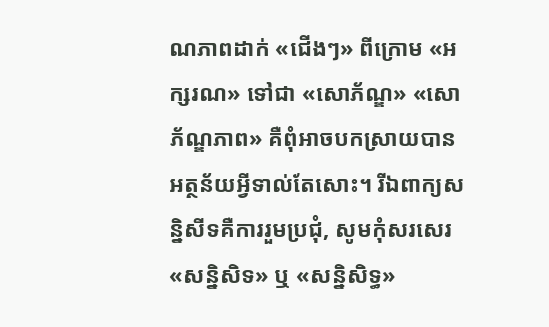ណភាពដាក់ «ជើងៗ» ពីក្រោម «អក្សរណ» ទៅជា «សោភ័ណ្ឌ» «សោភ័ណ្ឌភាព» គឺពុំអាចបកស្រាយបានអត្ថន័យអ្វីទាល់តែសោះ។ រីឯពាក្យសន្និសីទគឺការរួមប្រជុំ, សូមកុំសរសេរ «សន្និសិទ» ឬ «សន្និសិទ្ធ»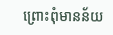ព្រោះពុំមានន័យ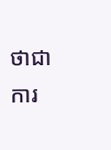ថាជាការ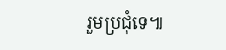រួមប្រជុំទេ៕